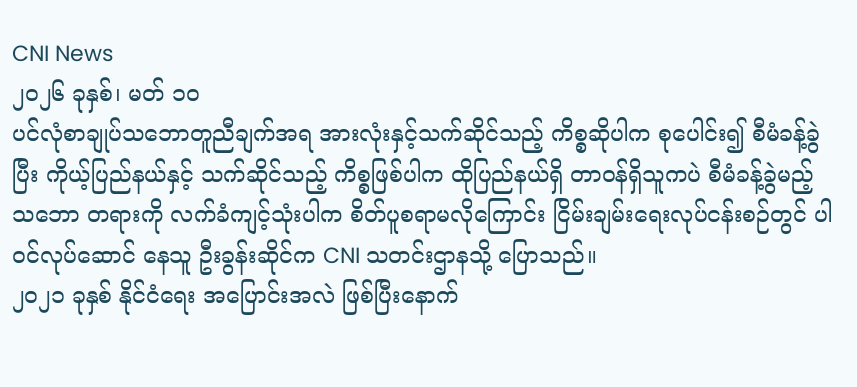CNI News
၂၀၂၆ ခုနှစ်၊ မတ် ၁၀
ပင်လုံစာချုပ်သဘောတူညီချက်အရ အားလုံးနှင့်သက်ဆိုင်သည့် ကိစ္စဆိုပါက စုပေါင်း၍ စီမံခန့်ခွဲပြီး ကိုယ့်ပြည်နယ်နှင့် သက်ဆိုင်သည့် ကိစ္စဖြစ်ပါက ထိုပြည်နယ်ရှိ တာဝန်ရှိသူကပဲ စီမံခန့်ခွဲမည့် သဘော တရားကို လက်ခံကျင့်သုံးပါက စိတ်ပူစရာမလိုကြောင်း ငြိမ်းချမ်းရေးလုပ်ငန်းစဉ်တွင် ပါဝင်လုပ်ဆောင် နေသူ ဦးခွန်းဆိုင်က CNI သတင်းဌာနသို့ ပြောသည်။
၂၀၂၁ ခုနှစ် နိုင်ငံရေး အပြောင်းအလဲ ဖြစ်ပြီးနောက်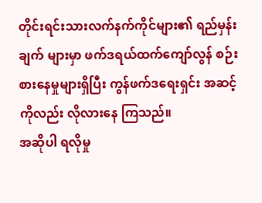တိုင်းရင်းသားလက်နက်ကိုင်များ၏ ရည်မှန်းချက် များမှာ ဖက်ဒရယ်ထက်ကျော်လွန် စဉ်းစားနေမှုများရှိပြီး ကွန်ဖက်ဒရေးရှင်း အဆင့်ကိုလည်း လိုလားနေ ကြသည်။
အဆိုပါ ရလိုမှု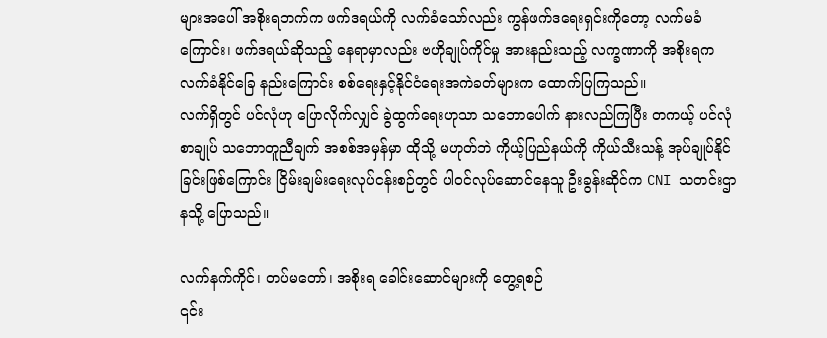များအပေါ် အစိုးရဘက်က ဖက်ဒရယ်ကို လက်ခံသော်လည်း ကွန်ဖက်ဒရေးရှင်းကိုတော့ လက်မခံကြောင်း၊ ဖက်ဒရယ်ဆိုသည့် နေရာမှာလည်း ဗဟိုချုပ်ကိုင်မှု အားနည်းသည့် လက္ခဏာကို အစိုးရက လက်ခံနိုင်ခြေ နည်းကြောင်း စစ်ရေးနှင့်နိုင်ငံရေးအကဲခတ်များက ထောက်ပြကြသည်။
လက်ရှိတွင် ပင်လုံဟု ပြောလိုက်လျှင် ခွဲထွက်ရေးဟုသာ သဘောပေါက် နားလည်ကြပြီး တကယ့် ပင်လုံစာချုပ် သဘောတူညီချက် အစစ်အမှန်မှာ ထိုသို့ မဟုတ်ဘဲ ကိုယ့်ပြည်နယ်ကို ကိုယ်သီးသန့် အုပ်ချုပ်နိုင်ခြင်းဖြစ်ကြောင်း ငြိမ်းချမ်းရေးလုပ်ငန်းစဉ်တွင် ပါဝင်လုပ်ဆောင်နေသူ ဦးခွန်းဆိုင်က CNI သတင်းဌာနသို့ ပြောသည်။

လက်နက်ကိုင်၊ တပ်မတော်၊ အစိုးရ ခေါင်းဆောင်များကို တွေ့ရစဉ်
၎င်း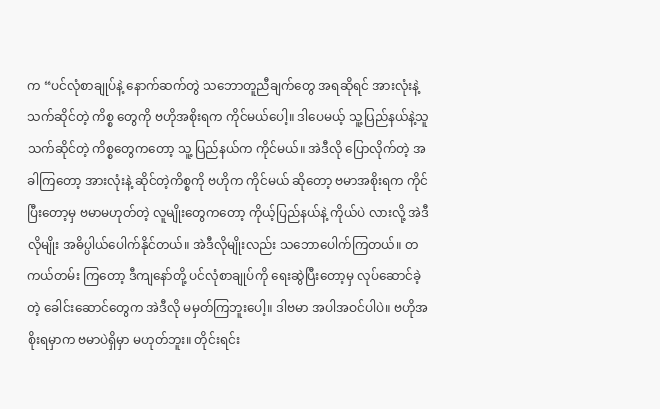က “ပင်လုံစာချုပ်နဲ့ နောက်ဆက်တွဲ သဘောတူညီချက်တွေ အရဆိုရင် အားလုံးနဲ့သက်ဆိုင်တဲ့ ကိစ္စ တွေကို ဗဟိုအစိုးရက ကိုင်မယ်ပေါ့။ ဒါပေမယ့် သူ့ပြည်နယ်နဲ့သူ သက်ဆိုင်တဲ့ ကိစ္စတွေကတော့ သူ့ ပြည်နယ်က ကိုင်မယ်။ အဲဒီလို ပြောလိုက်တဲ့ အခါကြတော့ အားလုံးနဲ့ ဆိုင်တဲ့ကိစ္စကို ဗဟိုက ကိုင်မယ် ဆိုတော့ ဗမာအစိုးရက ကိုင်ပြီးတော့မှ ဗမာမဟုတ်တဲ့ လူမျိုးတွေကတော့ ကိုယ့်ပြည်နယ်နဲ့ ကိုယ်ပဲ လားလို့ အဲဒီလိုမျိုး အဓိပ္ပါယ်ပေါက်နိုင်တယ်။ အဲဒီလိုမျိုးလည်း သဘောပေါက်ကြတယ်။ တကယ်တမ်း ကြတော့ ဒီကျနော်တို့ ပင်လုံစာချုပ်ကို ရေးဆွဲပြီးတော့မှ လုပ်ဆောင်ခဲ့တဲ့ ခေါင်းဆောင်တွေက အဲဒီလို မမှတ်ကြဘူးပေါ့။ ဒါဗမာ အပါအဝင်ပါပဲ။ ဗဟိုအစိုးရမှာက ဗမာပဲရှိမှာ မဟုတ်ဘူး။ တိုင်းရင်း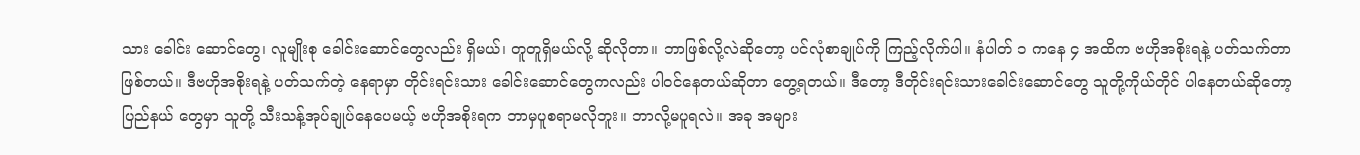သား ခေါင်း ဆောင်တွေ၊ လူမျိုးစု ခေါင်းဆောင်တွေလည်း ရှိမယ်၊ တူတူရှိမယ်လို့ ဆိုလိုတာ။ ဘာဖြစ်လို့လဲဆိုတော့ ပင်လုံစာချုပ်ကို ကြည့်လိုက်ပါ။ နံပါတ် ၁ ကနေ ၄ အထိက ဗဟိုအစိုးရနဲ့ ပတ်သက်တာ ဖြစ်တယ်။ ဒီဗဟိုအစိုးရနဲ့ ပတ်သက်တဲ့ နေရာမှာ တိုင်းရင်းသား ခေါင်းဆောင်တွေကလည်း ပါဝင်နေတယ်ဆိုတာ တွေ့ရတယ်။ ဒီတော့ ဒီတိုင်းရင်းသားခေါင်းဆောင်တွေ သူတို့ကိုယ်တိုင် ပါနေတယ်ဆိုတော့ ပြည်နယ် တွေမှာ သူတို့ သီးသန့်အုပ်ချုပ်နေပေမယ့် ဗဟိုအစိုးရက ဘာမှပူစရာမလိုဘူး။ ဘာလို့မပူရလဲ။ အခု အများ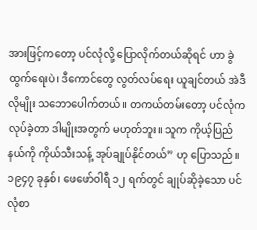အားဖြင့်ကတော့ ပင်လုံလို့ ပြောလိုက်တယ်ဆိုရင် ဟာ ခွဲထွက်ရေးပဲ၊ ဒီကောင်တွေ လွတ်လပ်ရေး ယူချင်တယ် အဲဒီလိုမျိုး သဘောပေါက်တယ်။ တကယ်တမ်းတော့ ပင်လုံက လုပ်ခဲ့တာ ဒါမျိုးအတွက် မဟုတ်ဘူး။ သူက ကိုယ့်ပြည်နယ်ကို ကိုယ်သီးသန့် အုပ်ချုပ်နိုင်တယ်” ဟု ပြောသည်။
၁၉၄၇ ခုနှစ်၊ ဖေဖော်ဝါရီ ၁၂ ရက်တွင် ချုပ်ဆိုခဲ့သော ပင်လုံစာ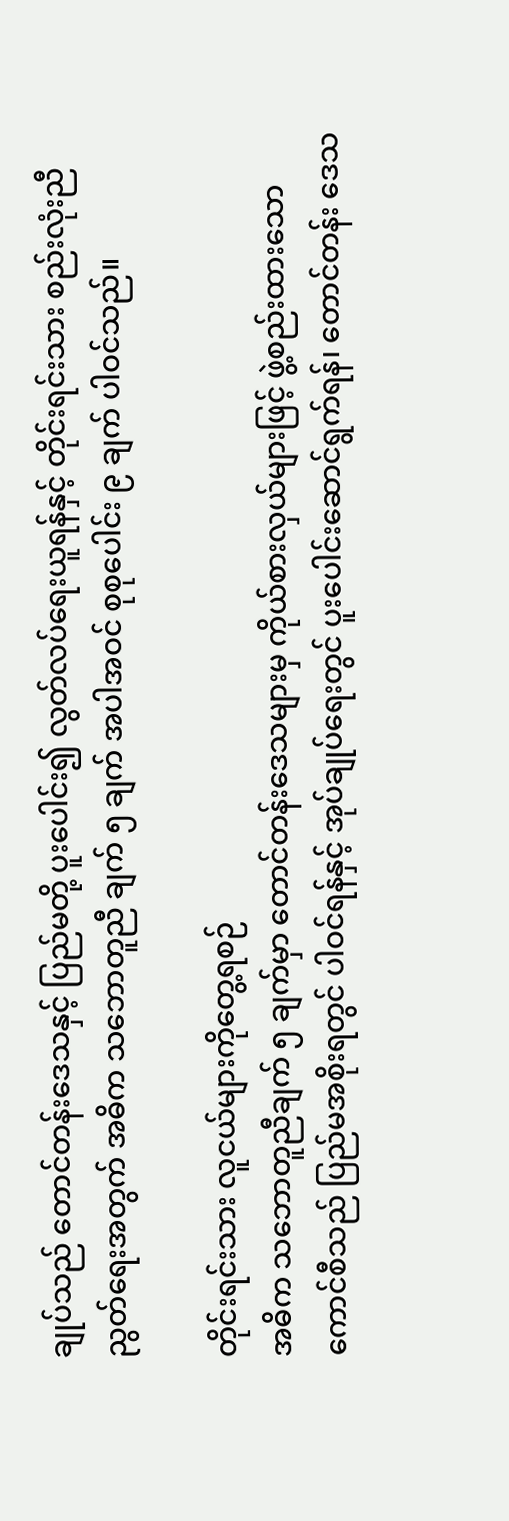ချုပ်သည် တောင်တန်းဒေသနှင့် ပြည်မတို့ ပူးပေါင်း၍ လွတ်လပ်ရေးယူရန်နှင့် တိုင်းရင်းသား စည်းလုံးညီညွတ်ရေးအတွက် အဓိက သဘောတူညီ ချက် ၅ ချက် အပါအဝင် စုစုပေါင်း ၉ ချက် ပါဝင်သည်။

တိုင်းရင်းသား လူငယ်များကိုတွေ့ရစဉ်
အဓိက သဘောတူညီချက် ၅ ချက်မှာ တောင်တန်းဒေသများမှ ကိုယ်စားလှယ်များဖြင့် ဖွဲ့စည်းထားသော ကောင်စီသည် ပြည်မအစိုးရတွင် ပါဝင်ရန်နှင့် အုပ်ချုပ်ရေးတွင် ပူးပေါင်းဆောင်ရွက်ရန်၊ တောင်တန်း ဒေသ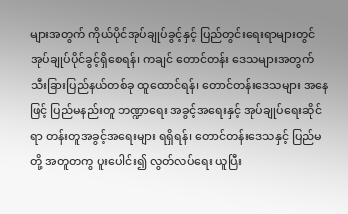များအတွက် ကိုယ်ပိုင်အုပ်ချုပ်ခွင့်နှင့် ပြည်တွင်းရေးရာများတွင် အုပ်ချုပ်ပိုင်ခွင့်ရှိစေရန်၊ ကချင် တောင်တန်း ဒေသများအတွက် သီးခြားပြည်နယ်တစ်ခု ထူထောင်ရန်၊ တောင်တန်းဒေသများ အနေဖြင့် ပြည်မနည်းတူ ဘဏ္ဍာရေး အခွင့်အရေးနှင့် အုပ်ချုပ်ရေးဆိုင်ရာ တန်းတူအခွင့်အရေးများ ရရှိရန်၊ တောင်တန်းဒေသနှင့် ပြည်မတို့ အတူတကွ ပူးပေါင်း၍ လွတ်လပ်ရေး ယူပြီး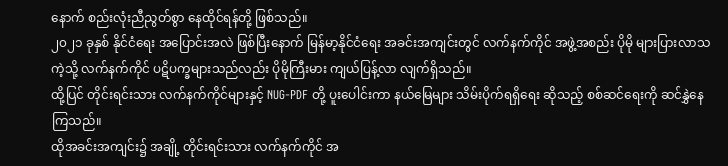နောက် စည်းလုံးညီညွတ်စွာ နေထိုင်ရန်တို့ ဖြစ်သည်။
၂၀၂၁ ခုနှစ် နိုင်ငံရေး အပြောင်းအလဲ ဖြစ်ပြီးနောက် မြန်မာ့နိုင်ငံရေး အခင်းအကျင်းတွင် လက်နက်ကိုင် အဖွဲ့အစည်း ပိုမို များပြားလာသကဲ့သို့ လက်နက်ကိုင် ပဋိပက္ခများသည်လည်း ပိုမိုကြီးမား ကျယ်ပြန့်လာ လျက်ရှိသည်။
ထို့ပြင် တိုင်းရင်းသား လက်နက်ကိုင်များနှင့် NUG-PDF တို့ ပူးပေါင်းကာ နယ်မြေများ သိမ်းပိုက်ရရှိရေး ဆိုသည့် စစ်ဆင်ရေးကို ဆင်နွှဲနေကြသည်။
ထိုအခင်းအကျင်း၌ အချို့ တိုင်းရင်းသား လက်နက်ကိုင် အ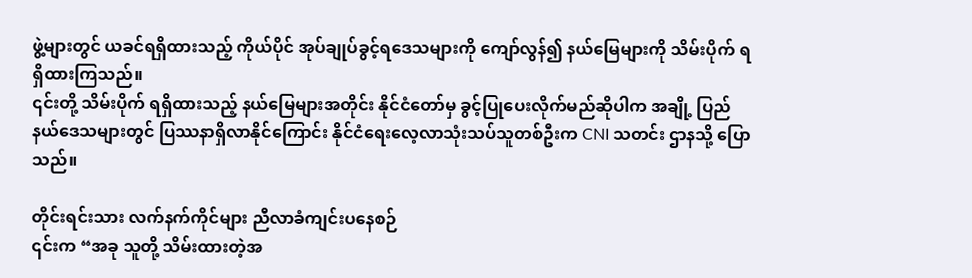ဖွဲ့များတွင် ယခင်ရရှိထားသည့် ကိုယ်ပိုင် အုပ်ချုပ်ခွင့်ရဒေသများကို ကျော်လွန်၍ နယ်မြေများကို သိမ်းပိုက် ရရှိထားကြသည်။
၎င်းတို့ သိမ်းပိုက် ရရှိထားသည့် နယ်မြေများအတိုင်း နိုင်ငံတော်မှ ခွင့်ပြုပေးလိုက်မည်ဆိုပါက အချို့ ပြည်နယ်ဒေသများတွင် ပြဿနာရှိလာနိုင်ကြောင်း နိုင်ငံရေးလေ့လာသုံးသပ်သူတစ်ဦးက CNI သတင်း ဌာနသို့ ပြောသည်။

တိုင်းရင်းသား လက်နက်ကိုင်များ ညီလာခံကျင်းပနေစဉ်
၎င်းက “အခု သူတို့ သိမ်းထားတဲ့အ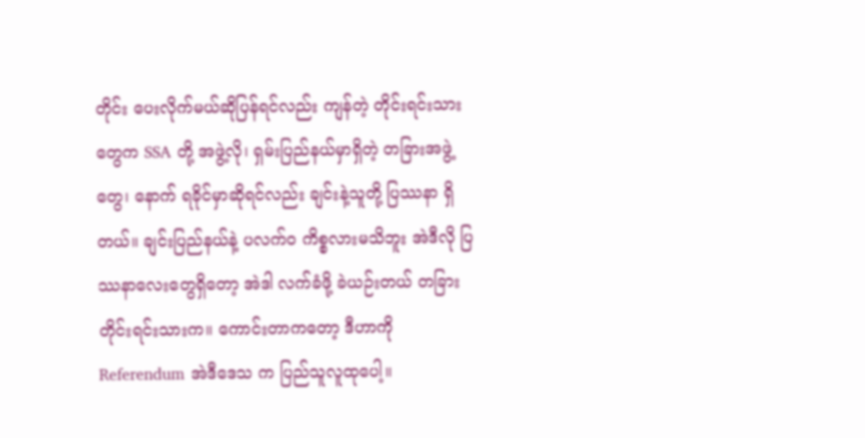တိုင်း ပေးလိုက်မယ်ဆိုပြန်ရင်လည်း ကျန်တဲ့ တိုင်းရင်းသားတွေက SSA တို့ အဖွဲ့လို၊ ရှမ်းပြည်နယ်မှာရှိတဲ့ တခြားအဖွဲ့တွေ၊ နောက် ရခိုင်မှာဆိုရင်လည်း ချင်းနဲ့သူတို့ ပြဿနာ ရှိတယ်။ ချင်းပြည်နယ်နဲ့ ပလက်ဝ ကိစ္စလားမသိဘူး အဲဒီလို ပြဿနာလေးတွေရှိတော့ အဲဒါ လက်ခံဖို့ ခဲယဉ်းတယ် တခြားတိုင်းရင်းသားက။ ကောင်းတာကတော့ ဒီဟာကို Referendum အဲဒီဒေသ က ပြည်သူလူထုပေါ့။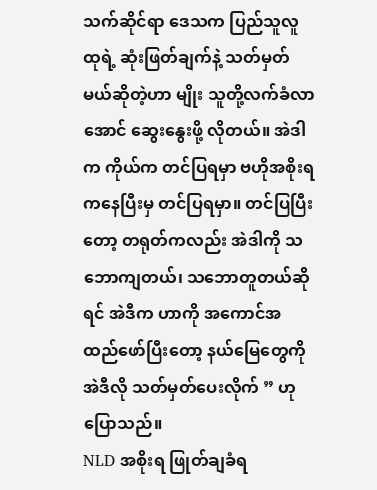သက်ဆိုင်ရာ ဒေသက ပြည်သူလူထုရဲ့ ဆုံးဖြတ်ချက်နဲ့ သတ်မှတ်မယ်ဆိုတဲ့ဟာ မျိုး သူတို့လက်ခံလာအောင် ဆွေးနွေးဖို့ လိုတယ်။ အဲဒါက ကိုယ်က တင်ပြရမှာ ဗဟိုအစိုးရကနေပြီးမှ တင်ပြရမှာ။ တင်ပြပြီးတော့ တရုတ်ကလည်း အဲဒါကို သဘောကျတယ်၊ သဘောတူတယ်ဆိုရင် အဲဒီက ဟာကို အကောင်အထည်ဖော်ပြီးတော့ နယ်မြေတွေကို အဲဒီလို သတ်မှတ်ပေးလိုက် ” ဟု ပြောသည်။
NLD အစိုးရ ဖြုတ်ချခံရ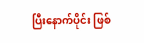ပြီးနောက်ပိုင်း ဖြစ်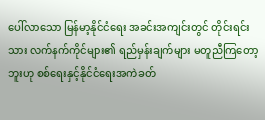ပေါ်လာသော မြန်မာ့နိုင်ငံရေး အခင်းအကျင်းတွင် တိုင်းရင်း သား လက်နက်ကိုင်များ၏ ရည်မှန်းချက်များ မတူညီကြတော့ဘူးဟု စစ်ရေးနှင့်နိုင်ငံရေးအကဲခတ်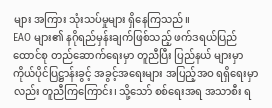များ အကြား သုံးသပ်မှုများ ရှိနေကြသည်။
EAO များ၏ နဂိုရည်မှန်းချက်ဖြစ်သည့် ဖက်ဒရယ်ပြည်ထောင်စု တည်ဆောက်ရေးမှာ တူညီပြီး ပြည်နယ် များမှာ ကိုယ်ပိုင်ပြဋ္ဌာန်းခွင့် အခွင့်အရေးများ အပြည့်အဝ ရရှိရေးမှာလည်း တူညီကြကြောင်း၊ သို့သော် စစ်ရေးအရ အသာစီး ရ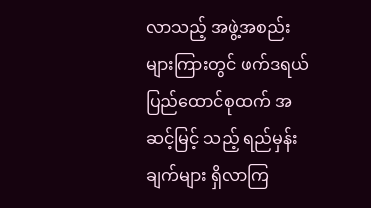လာသည့် အဖွဲ့အစည်းများကြားတွင် ဖက်ဒရယ်ပြည်ထောင်စုထက် အဆင့်မြင့် သည့် ရည်မှန်းချက်များ ရှိလာကြ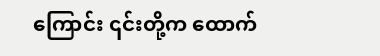ကြောင်း ၎င်းတို့က ထောက်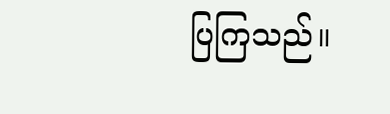ပြကြသည်။